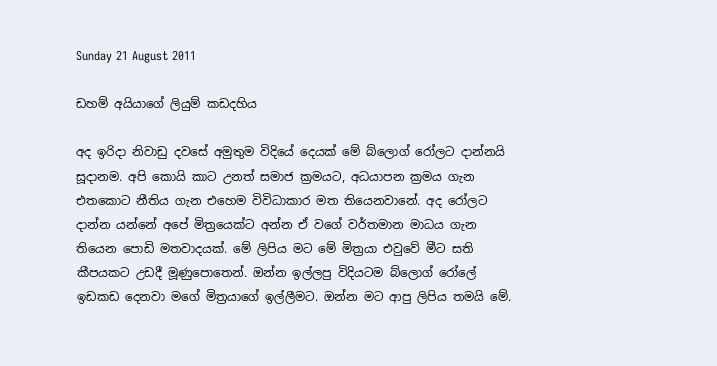Sunday 21 August 2011

ඩහම් අයියාගේ ලියුම් කඩදහිය

අද ඉරිදා නිවාඩු දවසේ අමුතුම විදියේ දෙයක් මේ බ්ලොග් රෝලට දාන්නයි සූදානම. අපි කොයි කාට උනත් සමාජ ක්‍රමයට, අධයාපන ක්‍රමය ගැන එතකොට නීතිය ගැන එහෙම විවිධාකාර මත තියෙනවානේ. අද රෝලට දාන්න යන්නේ අපේ මිත්‍රයෙක්ට අන්න ඒ වගේ වර්තමාන මාධය ගැන තියෙන පොඩි මතවාදයක්. මේ ලිපිය මට මේ මිත්‍රයා එවුවේ මීට සති කීපයකට උඩදී මූණුපොතෙන්. ඔන්න ඉල්ලපු විදියටම බ්ලොග් රෝලේ ඉඩකඩ දෙනවා මගේ මිත්‍රයාගේ ඉල්ලීමට. ඔන්න මට ආපු ලිපිය තමයි මේ.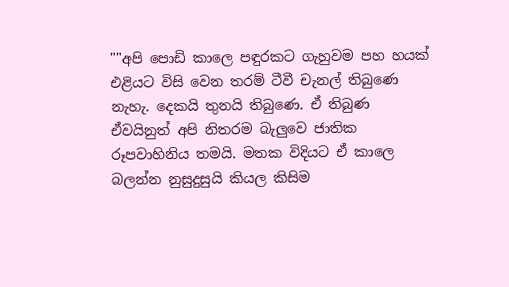""අපි පොඩි කාලෙ පඳුරකට ගැහුවම පහ හයක් එළියට විසි වෙන තරම් ටීවී චැනල් තිබුණෙ නැහැ. දෙකයි තුනයි තිබුණෙ. ඒ තිබුණ ඒවයිනුත් අපි නිතරම බැලුවෙ ජාතික රූපවාහිනිය තමයි. මතක විදියට ඒ කාලෙ බලන්න නුසුදුසුයි කියල කිසිම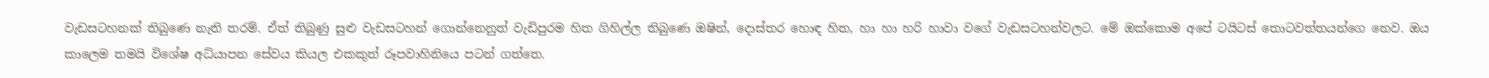වැඩසටහනක් තිබුණෙ නැති තරම්. ඒත් තිබුණු සුළු වැඩසටහන් ගොන්නෙනුත් වැඩිපුරම හිත ගිහිල්ල තිබුණෙ ඔෂින්, දොස්තර හොඳ හිත, හා හා හරි හාවා වගේ වැඩසටහන්වලට. මේ ඔක්කොම අපේ ටයිටස් තොටවත්තයන්ගෙ නෙව. ඔය කාලෙම තමයි විශේෂ අධ්යාපන සේවය කියල එකකුත් රූපවාහිනියෙ පටන් ගත්තෙ.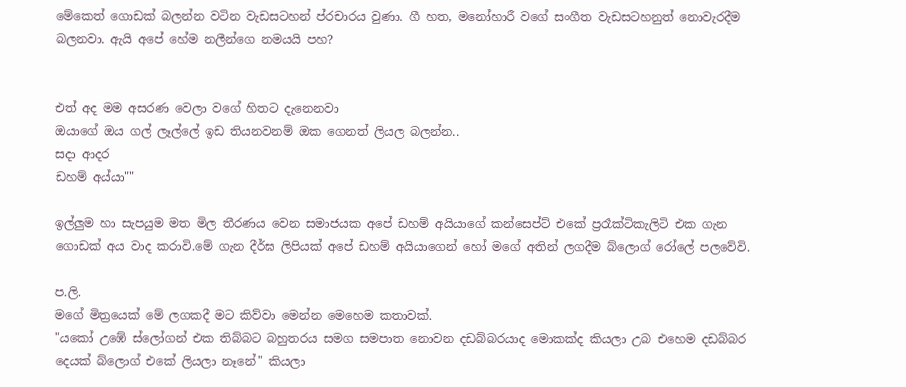මේකෙත් ගොඩක් බලන්න වටින වැඩසටහන් ප්රචාරය වුණා. ගී හත, මනෝහාරී වගේ සංගීත වැඩසටහනුත් නොවැරදීම බලනවා. ඇයි අපේ හේම නලීන්ගෙ නමයයි පහ?


එත් අද මම අසරණ වෙලා වගේ හිතට දැනෙනවා
ඔයාගේ ඔය ගල් ලෑල්ලේ ඉඩ තියනවනම් ඔක ගෙනත් ලියල බලන්න..
සදා ආදර
ඩහම් අය්යා""

ඉල්ලුම හා සැපයුම මත මිල තීරණය වෙන සමාජයක අපේ ඩහම් අයියාගේ කන්සෙප්ට් එකේ ප්‍රරෑක්ටිකැලිටි එක ගැන ගොඩක් අය වාද කරාවි.මේ ගැන දීර්ඝ ලිපියක් අපේ ඩහම් අයියාගෙන් හෝ මගේ අතින් ලගදීම බ්ලොග් රෝලේ පලවේවි.

ප.ලි.
මගේ මිත්‍රයෙක් මේ ලගකදී මට කිව්වා මෙන්න මෙහෙම කතාවක්.
"යකෝ උඹේ ස්ලෝගන් එක තිබ්බට බහුතරය සමග සමපාත නොවන දඩබ්බරයාද මොකක්ද කියලා උබ එහෙම දඩබ්බර දෙයක් බ්ලොග් එකේ ලියලා නෑනේ" කියලා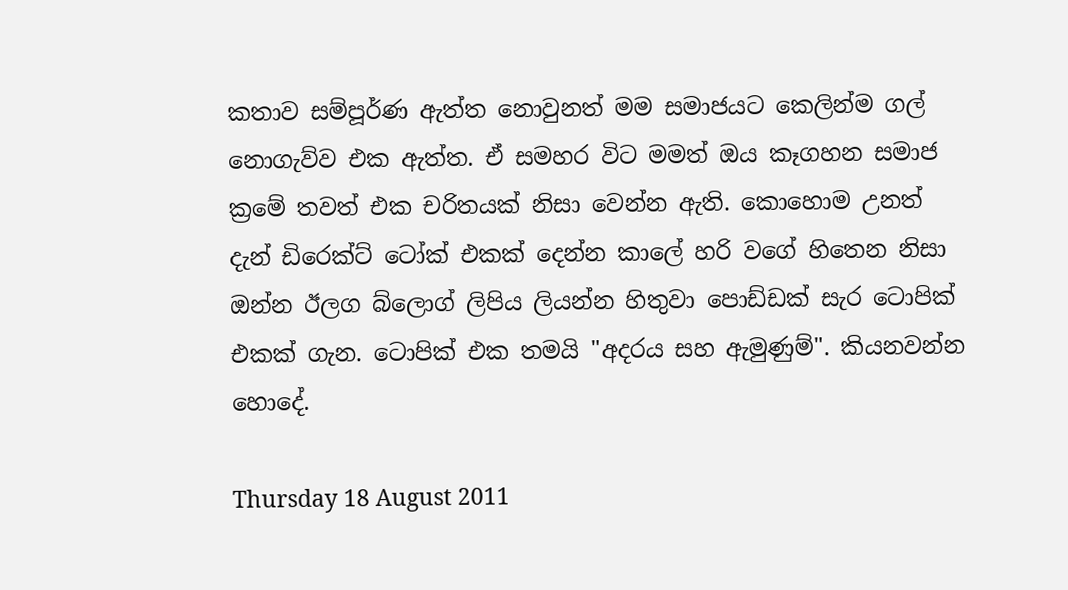කතාව සම්පූර්ණ ඇත්ත නොවුනත් මම සමාජයට කෙලින්ම ගල් නොගැව්ව එක ඇත්ත. ඒ සමහර විට මමත් ඔය කෑගහන සමාජ ක්‍රමේ තවත් එක චරිතයක් නිසා වෙන්න ඇති. කොහොම උනත් දැන් ඩිරෙක්ට් ටෝක් එකක් දෙන්න කාලේ හරි වගේ හිතෙන නිසා ඔන්න ඊලග බ්ලොග් ලිපිය ලියන්න හිතුවා පොඩ්ඩක් සැර ටොපික් එකක් ගැන. ටොපික් එක තමයි "අදරය සහ ඇමුණුම්". කියනවන්න හොදේ.

Thursday 18 August 2011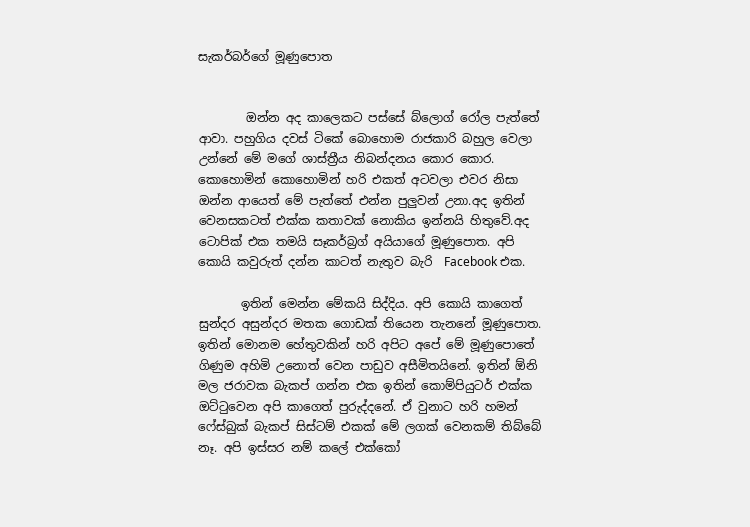සැකර්බර්ගේ මූණුපොත


        ඔන්න අද කාලෙකට පස්සේ බ්ලොග් රෝල පැත්තේ ආවා. පහුගිය දවස් ටිකේ බොහොම රාජකාරි බහුල වෙලා උන්නේ මේ මගේ ශාස්ත්‍රීය නිබන්දනය කොර කොර. කොහොමින් කොහොමින් හරි එකත් අටවලා එවර නිසා ඔන්න ආයෙත් මේ පැත්තේ එන්න පුලුවන් උනා.අද ඉතින් වෙනසකටත් එක්ක කතාවක් නොකිය ඉන්නයි හිතුවේ.අද ටොපික් එක තමයි සෑකර්බ්‍රග් අයියාගේ මූණුපොත. අපි කොයි කවුරුත් දන්න කාටත් නැතුව බැරි  Facebook එක.

       ඉතින් මෙන්න මේකයි සිද්දිය. අපි කොයි කාගෙත් සුන්දර අසුන්දර මතක ගොඩක් තියෙන තැනනේ මූණුපොත. ඉතින් මොනම හේතුවකින් හරි අපිට අපේ මේ මූණුපොතේ ගිණුම අහිමි උනොත් වෙන පාඩුව අසීමිතයිනේ. ඉතින් ඕනි මල ජරාවක බැකප් ගන්න එක ඉතින් කොම්පියුටර් එක්ක ඔට්ටුවෙන අපි කාගෙත් පුරුද්දනේ. ඒ වුනාට හරි හමන් ෆේස්බුක් බැකප් සිස්ටම් එකක් මේ ලගක් වෙනකම් තිබ්බේ නෑ. අපි ඉස්සර නම් කලේ එක්කෝ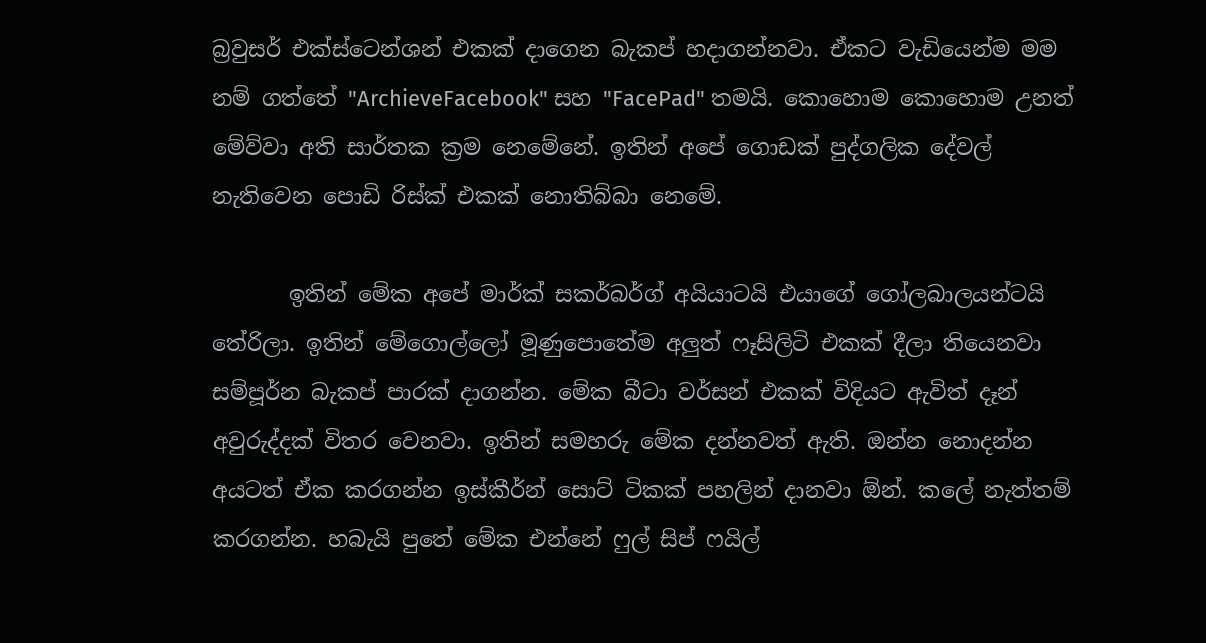බ්‍රවුසර් එක්ස්ටෙන්ශන් එකක් දාගෙන බැකප් හදාගන්නවා. ඒකට වැඩියෙන්ම මම නම් ගත්තේ "ArchieveFacebook" සහ "FacePad" තමයි. කොහොම කොහොම උනත් මේව්වා අති සාර්තක ක්‍රම නෙමේනේ. ඉතින් අපේ ගොඩක් පුද්ගලික දේවල් නැතිවෙන පොඩි රිස්ක් එකක් නොතිබ්බා නෙමේ.

       ඉතින් මේක අපේ මාර්ක් සකර්බර්ග් අයියාටයි එයාගේ ගෝලබාලයන්ටයි තේරිලා. ඉතින් මේගොල්ලෝ මූණුපොතේම අලුත් ෆෑසිලිටි එකක් දීලා තියෙනවා සම්පූර්න බැකප් පාරක් දාගන්න. මේක බීටා වර්සන් එකක් විදියට ඇවිත් දෑන් අවුරුද්දක් විතර වෙනවා. ඉතින් සමහරු මේක දන්නවත් ඇති. ඔන්න නොදන්න අයටත් ඒක කරගන්න ඉස්කීර්න් සොට් ටිකක් පහලින් දානවා ඕන්. කලේ නැත්තම් කරගන්න. හබැයි පුතේ මේක එන්නේ ෆුල් සිප් ෆයිල්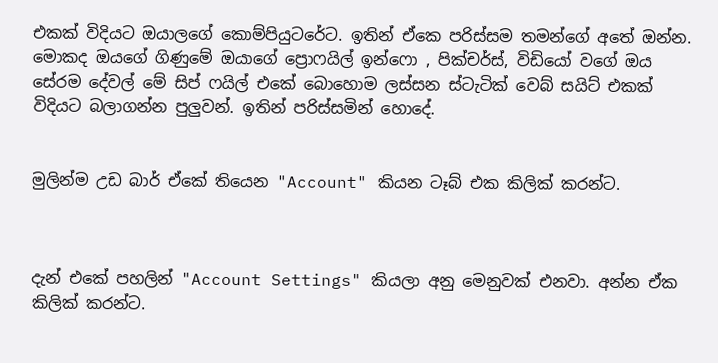එකක් විදියට ඔයාලගේ කොම්පියුටරේට. ඉතින් ඒකෙ පරිස්සම තමන්ගේ අතේ ඔන්න. මොකද ඔයගේ ගිණුමේ ඔයාගේ ප්‍රොෆයිල් ඉන්ෆො , පික්චර්ස්, විඩියෝ වගේ ඔය සේරම දේවල් මේ සිප් ෆයිල් එකේ බොහොම ලස්සන ස්ටැටික් වෙබ් සයිට් එකක් විදියට බලාගන්න පුලුවන්. ඉතින් පරිස්සමින් හොදේ.


මුලින්ම උඩ බාර් ඒකේ තියෙන "Account" කියන ටෑබ් එක කිලික් කරන්ට.



දැන් එකේ පහලින් "Account Settings" කියලා අනු මෙනුවක් එනවා. අන්න ඒක කිලික් කරන්ට.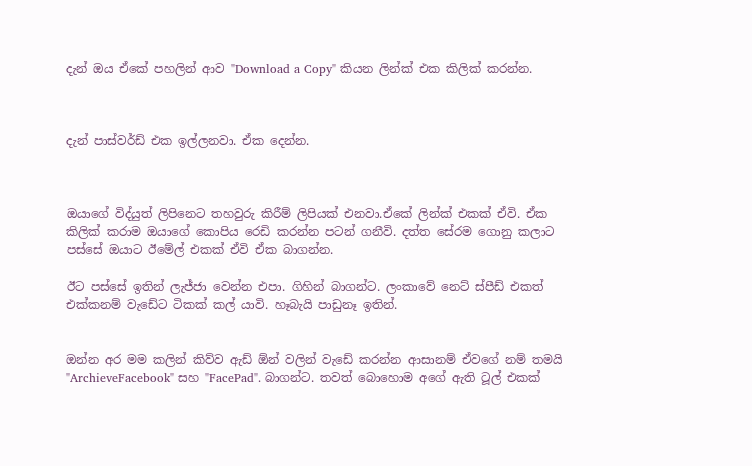දැන් ඔය ඒකේ පහලින් ආව "Download a Copy" කියන ලින්ක් එක කිලික් කරන්න.



දැන් පාස්වර්ඩ් එක ඉල්ලනවා. ඒක දෙන්න.



ඔයාගේ විද්යුත් ලිපිනෙට තහවුරු කිරීම් ලිපියක් එනවා.ඒකේ ලින්ක් එකක් ඒවි. ඒක කිලික් කරාම ඔයාගේ කොපිය රෙඩි කරන්න පටන් ගනීවි. දත්ත සේරම ගොනු කලාට පස්සේ ඔයාට ඊමේල් එකක් ඒවි ඒක බාගන්න.

ඊට පස්සේ ඉතින් ලැජ්ජා වෙන්න එපා. ගිහින් බාගන්ට. ලංකාවේ නෙට් ස්පීඩ් එකත් එක්කනම් වැඩේට ටිකක් කල් යාවි. හෑබැයි පාඩුනෑ ඉතින්.


ඔන්න අර මම කලින් කිව්ව ඇඩ් ඕන් වලින් වැඩේ කරන්න ආසානම් ඒවගේ නම් තමයි "ArchieveFacebook" සහ "FacePad". බාගන්ට. තවත් බොහොම අගේ ඇති ටූල් එකක්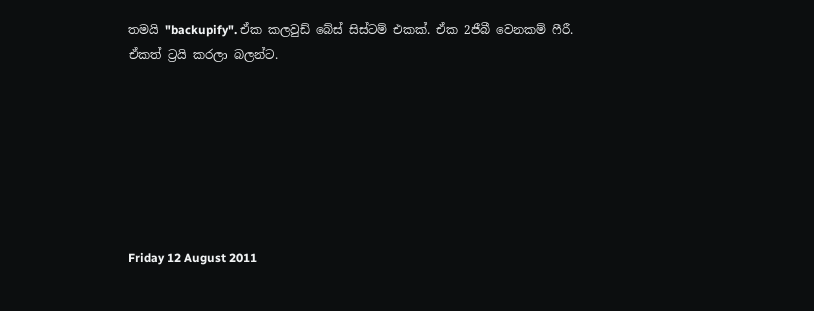තමයි "backupify". ඒක කලවුඩ් බේස් සිස්ටම් එකක්. ඒක 2ජීබී වෙනකම් ෆීරී. ඒකත් ට්‍රයි කරලා බලන්ට.







Friday 12 August 2011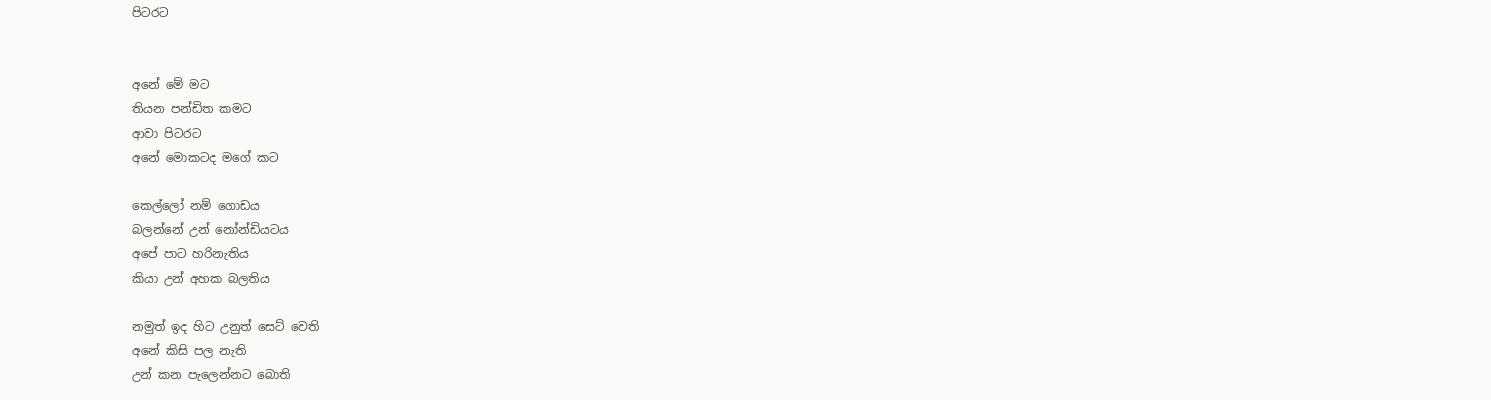පිටරට


අනේ මේ මට
තියන පන්ඩිත කමට
ආවා පිටරට
අනේ මොකටද මගේ කට

කෙල්ලෝ නම් ගොඩය
බලන්නේ උන් නෝන්ඩියටය
අපේ පාට හරිනැතිය
කියා උන් අහක බලතිය

නමුත් ඉද හිට උනුත් සෙට් වෙති
අනේ කිසි පල නැති
උන් කන පැලෙන්නට බොති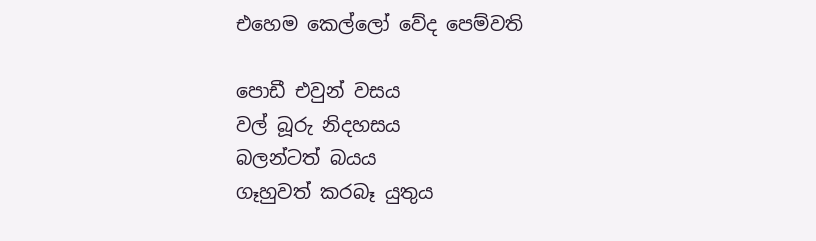එහෙම කෙල්ලෝ වේද පෙම්වති

පොඩී එවුන් වසය
වල් බූරු නිදහසය
බලන්ටත් බයය
ගෑහුවත් කරබෑ යුතුය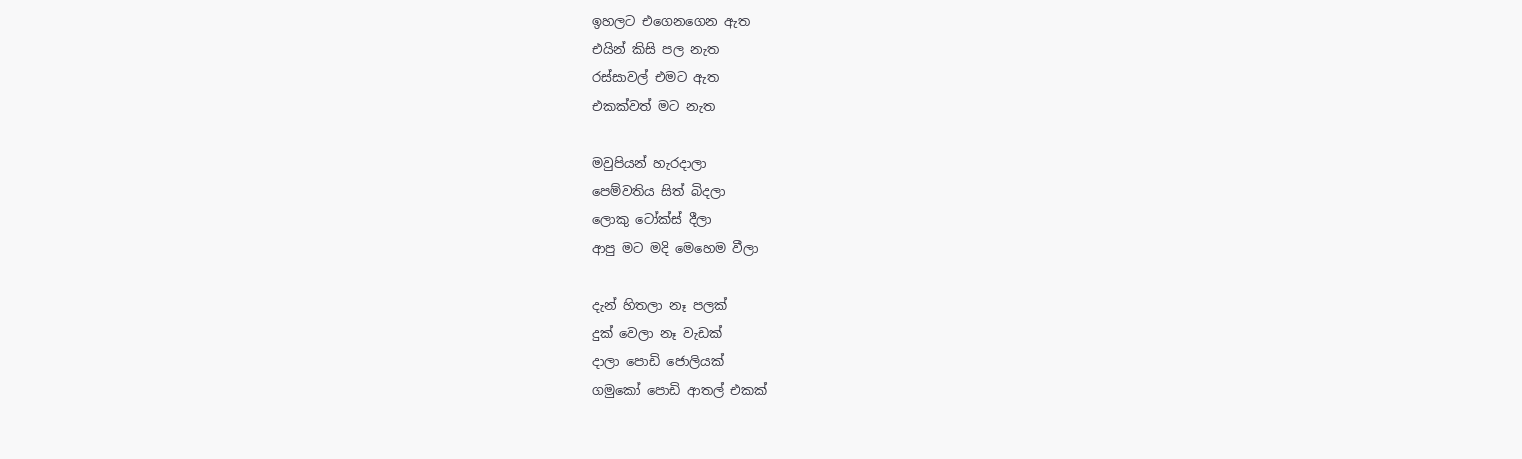ඉහලට එගෙනගෙන ඇත
එයින් කිසි පල නැත
රස්සාවල් එමට ඇත
එකක්වත් මට නැත

මවුපියන් හැරදාලා
පෙම්වතිය සිත් බිදලා
ලොකු ටෝක්ස් දීලා
ආපු මට මදි මෙහෙම වීලා

දැන් හිතලා නෑ පලක්
දුක් වෙලා නෑ වැඩක්
දාලා පොඩි ජොලියක්
ගමුකෝ පොඩි ආතල් එකක්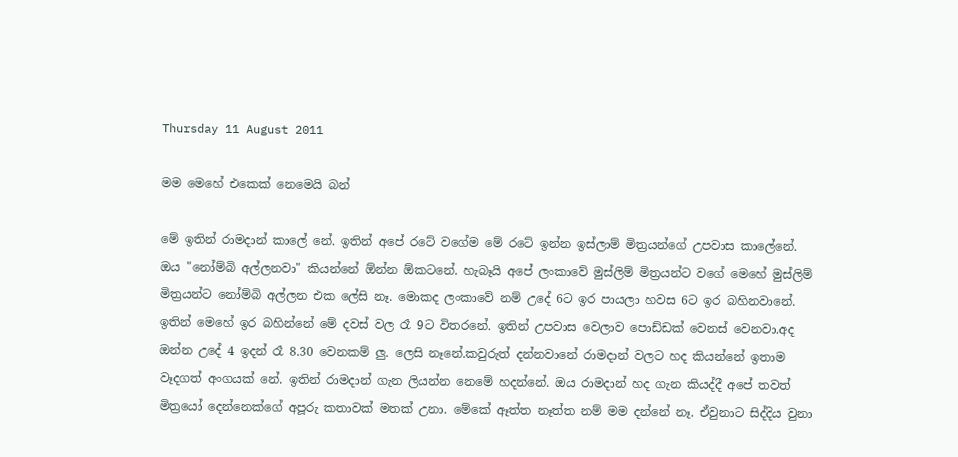Thursday 11 August 2011

මම මෙහේ එකෙක් නෙමෙයි බන්

මේ ඉතින් රාමදාන් කාලේ නේ. ඉතින් අපේ රටේ වගේම මේ රටේ ඉන්න ඉස්ලාම් මිත්‍රයන්ගේ උපවාස කාලේනේ. ඔය "නෝම්බි අල්ලනවා" කියන්නේ ඕන්න ඕකටනේ. හැබෑයි අපේ ලංකාවේ මුස්ලිම් මිත්‍රයන්ට වගේ මෙහේ මුස්ලිම් මිත්‍රයන්ට නෝම්බි අල්ලන එක ලේසි නෑ. මොකද ලංකාවේ නම් උදේ 6ට ඉර පායලා හවස 6ට ඉර බහිනවානේ. ඉතින් මෙහේ ඉර බහින්නේ මේ දවස් වල රෑ 9ට විතරනේ. ඉතින් උපවාස වෙලාව පොඩ්ඩක් වෙනස් වෙනවා.අද ඔන්න උදේ 4 ඉදන් රෑ 8.30 වෙනකම් ලු. ලෙසි නෑනේ.කවුරුත් දන්නවානේ රාමදාන් වලට හද කියන්නේ ඉතාම වෑදගත් අංගයක් නේ. ඉතින් රාමදාන් ගැන ලියන්න නෙමේ හදන්නේ. ඔය රාමදාන් හද ගැන කියද්දී අපේ තවත් මිත්‍රයෝ දෙන්නෙක්ගේ අපූරු කතාවක් මතක් උනා. මේකේ ඈත්ත නෑත්ත නම් මම දන්නේ නෑ. ඒවුනාට සිද්දිය වුනා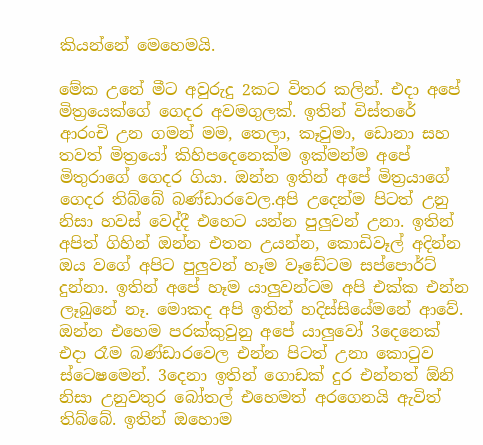කියන්නේ මෙහෙමයි.

මේක උනේ මීට අවුරුදු 2කට විතර කලින්. එදා අපේ මිත්‍රයෙක්ගේ ගෙදර අවමගුලක්. ඉතින් විස්තරේ ආරංචි උන ගමන් මම, තෙලා, කෑවුමා, ඩොනා සහ තවත් මිත්‍රයෝ කිහිපදෙනෙක්ම ඉක්මන්ම අපේ මිතුරාගේ ගෙදර ගියා. ඔන්න ඉතින් අපේ මිත්‍රයාගේ ගෙදර තිබ්බේ බණ්ඩාරවෙල.අපි උදෙන්ම පිටත් උනු නිසා හවස් වෙද්දී එහෙට යන්න පුලුවන් උනා. ඉතින් අපිත් ගිහින් ඔන්න එතන උයන්න, කොඩිවෑල් අදින්න ඔය වගේ අපිට පුලුවන් හෑම වෑඩේටම සප්පොර්ට් දුන්නා. ඉතින් අපේ හෑම යාලුවන්ටම අපි එක්ක එන්න ලෑබුනේ නෑ. මොකද අපි ඉතින් හදිස්සියේමනේ ආවේ. ඔන්න එහෙම පරක්කුවුනු අපේ යාලුවෝ 3දෙනෙක් එදා රෑම බණ්ඩාරවෙල එන්න පිටත් උනා කොටුව ස්ටෙෂමෙන්. 3දෙනා ඉතින් ගොඩක් දුර එන්නත් ඕනි නිසා උනුවතුර බෝතල් එහෙමත් අරගෙනයි ඇවිත් තිබ්බේ. ඉතින් ඔහොම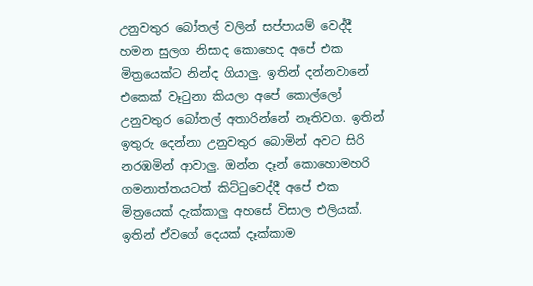උනුවතුර බෝතල් වලින් සප්පායම් වෙද්දී හමන සුලග නිසාද කොහෙද අපේ එක මිත්‍රයෙක්ට නින්ද ගියාලු. ඉතින් දන්නවානේ එකෙක් වෑටුනා කියලා අපේ කොල්ලෝ උනුවතුර බෝතල් අතාරින්නේ නෑතිවග. ඉතින් ඉතුරු දෙන්නා උනුවතුර බොමින් අවට සිරි නරඹමින් ආවාලු. ඔන්න දෑන් කොහොමහරි ගමනාත්තයටත් කිට්ටුවෙද්දී අපේ එක මිත්‍රයෙක් දැක්කාලු අහසේ විසාල එලියක්. ඉතින් ඒවගේ දෙයක් දෑක්කාම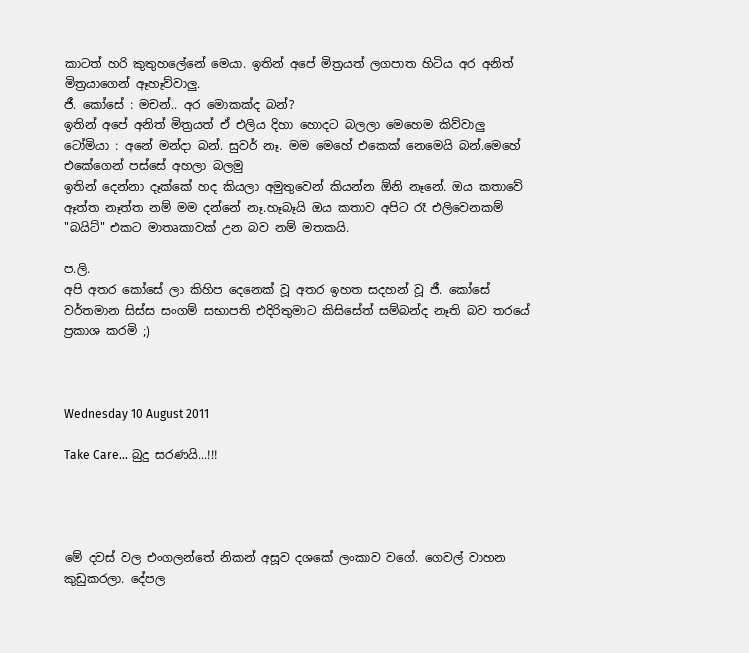කාටත් හරි කුතුහලේනේ මෙයා. ඉතින් අපේ මිත්‍රයත් ලගපාත හිටිය අර අනිත් මිත්‍රයාගෙන් ඈහෑව්වාලු.
ජී. කෝසේ : මචන්.. අර මොකක්ද බන්?
ඉතින් අපේ අනිත් මිත්‍රයත් ඒ එලිය දිහා හොදට බලලා මෙහෙම කිව්වාලු
ටෝමියා : අනේ මන්දා බන්. සුවර් නෑ. මම මෙහේ එකෙක් නෙමෙයි බන්.මෙහේ එකේගෙන් පස්සේ අහලා බලමු
ඉතින් දෙන්නා දෑක්කේ හද කියලා අමුතුවෙන් කියන්න ඕනි නෑනේ. ඔය කතාවේ ඈත්ත නෑත්ත නම් මම දන්නේ නෑ.හෑබෑයි ඔය කතාව අපිට රෑ එලිවෙනකම් "බයිට්" එකට මාතෘකාවක් උන බව නම් මතකයි.

ප.ලි.
අපි අතර කෝසේ ලා කිහිප දෙනෙක් වූ අතර ඉහත සදහන් වූ ජී. කෝසේ වර්තමාන සිස්ස සංගම් සභාපති එදිරිතුමාට කිසිසේත් සම්බන්ද නෑති බව තරයේ ප්‍රකාශ කරමි ;)



Wednesday 10 August 2011

Take Care... බුදු සරණයි...!!!




මේ දවස් වල එංගලන්තේ නිකන් අසූව දශකේ ලංකාව වගේ. ගෙවල් වාහන කුඩුකරලා. දේපල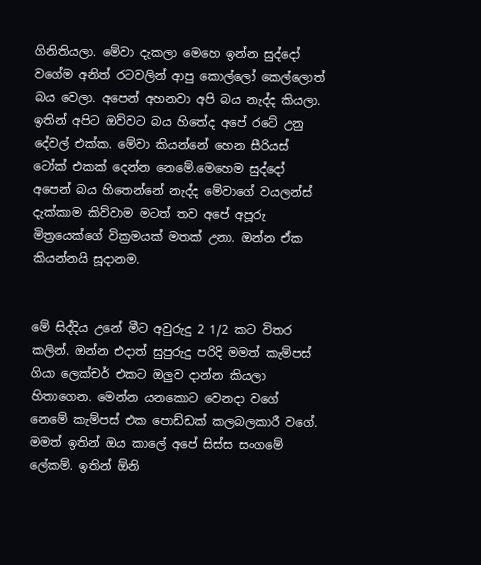ගිනිතියලා. මේවා දැකලා මෙහෙ ඉන්න සුද්දෝ වගේම අනිත් රටවලින් ආපු කොල්ලෝ කෙල්ලොත් බය වෙලා. අපෙන් අහනවා අපි බය නැද්ද කියලා. ඉතින් අපිට ඔව්වට බය හිතේද අපේ රටේ උනු දේවල් එක්ක. මේවා කියන්නේ හෙන සීරියස් ටෝක් එකක් දෙන්න නෙමේ.මෙහෙම සුද්දෝ අපෙන් බය හිතෙන්නේ නැද්ද මේවාගේ වයලන්ස් දැක්කාම කිව්වාම මටත් තව අපේ අපූරු මිත්‍රයෙක්ගේ වික්‍රමයක් මතක් උනා. ඔන්න ඒක කියන්නයි සූදානම.


මේ සිද්දිය උනේ මීට අවුරුදු 2 1/2 කට විතර කලින්. ඔන්න එදාත් සුපුරුදු පරිදි මමත් කැම්පස් ගියා ලෙක්චර් එකට ඔලුව දාන්න කියලා හිතාගෙන. මෙන්න යනකොට වෙනදා වගේ නෙමේ කැම්පස් එක පොඩ්ඩක් කලබලකාරී වගේ. මමත් ඉතින් ඔය කාලේ අපේ සිස්ස සංගමේ ලේකම්. ඉතින් ඕනි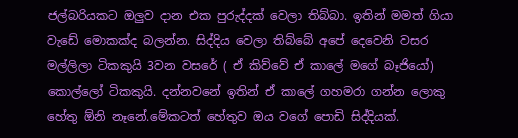ජල්බරියකට ඔලුව දාන එක පුරුද්දක් වෙලා තිබ්බා. ඉතින් මමත් ගියා වැඩේ මොකක්ද බලන්න. සිද්දිය වෙලා තිබ්බේ අපේ දෙවෙනි වසර මල්ලිලා ටිකකුයි 3වන වසරේ ( ඒ කිව්වේ ඒ කාලේ මගේ බෑජියෝ) කොල්ලෝ ටිකකුයි. දන්නවනේ ඉතින් ඒ කාලේ ගහමරා ගන්න ලොකු හේතු ඕනි නෑනේ.මේකටත් හේතුව ඔය වගේ පොඩි සිද්දියක්.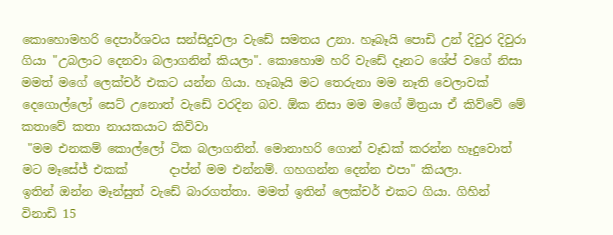කොහොමහරි දෙපාර්ශවය සන්සිදුවලා වැඩේ සමතය උනා. හෑබෑයි පොඩි උන් දිවුර දිවුරා ගියා "උබලාට දෙනවා බලාගනින් කියලා". කොහොම හරි වැඩේ දෑනට ශේප් වගේ නිසා මමත් මගේ ලෙක්චර් එකට යන්න ගියා. හෑබෑයි මට තෙරුනා මම නෑති වෙලාවක් දෙගොල්ලෝ සෙට් උනොත් වැඩේ වරදින බව. ඕක නිසා මම මගේ මිත්‍රයා ඒ කිව්වේ මේ කතාවේ කතා නායකයාට කිව්වා
 "මම එනකම් කොල්ලෝ ටික බලාගනින්. මොනාහරි ගොන් වෑඩක් කරන්න හෑදුවොත් මට මෑසේජ් එකක්       දාප්න් මම එන්නම්. ගහගන්න දෙන්න එපා" කියලා.
ඉතින් ඔන්න මෑන්සුත් වැඩේ බාරගත්තා. මමත් ඉතින් ලෙක්චර් එකට ගියා. ගිහින් විනාඩි 15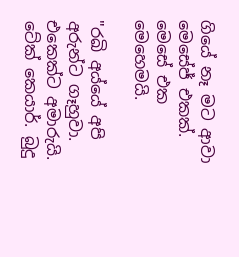ගියේ නෑ මට ආවා මෙසේජ් එකක්. මෙසේ එක මෙහෙමයි.

"රඛි අය්යේ අපි අරුන්ට ගෑහුවා. එකෙක්ට අමාරුයි. ටේක් කෙයාර්. බුදු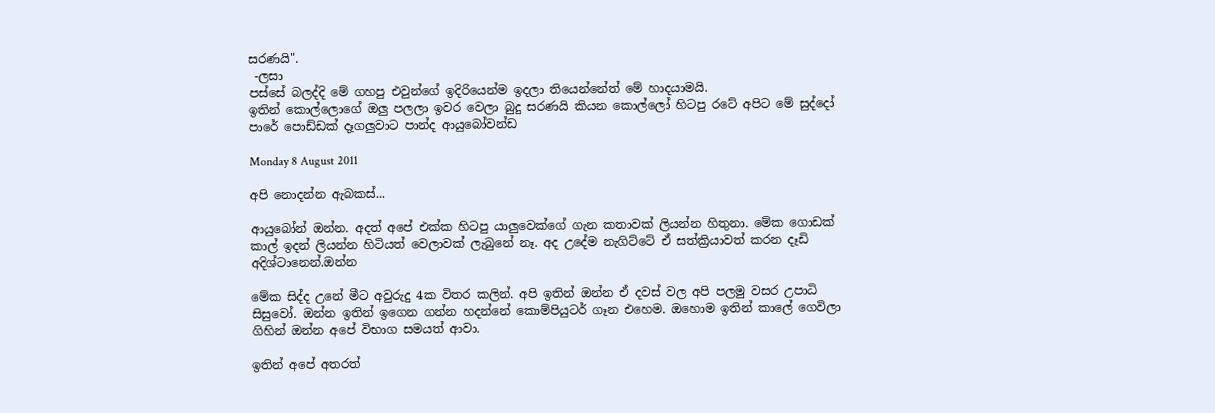සරණයි".
 -ලසා
පස්සේ බලද්දි මේ ගහපු එවුන්ගේ ඉදිරියෙන්ම ඉදලා තියෙන්නේත් මේ හාදයාමයි.
ඉතින් කොල්ලොගේ ඔලු පලලා ඉවර වෙලා බුදු සරණයි කියන කොල්ලෝ හිටපු රටේ අපිට මේ සුද්දෝ පාරේ පොඩ්ඩක් දෑගලුවාට පාන්ද ආයුබෝවන්ඩ

Monday 8 August 2011

අපි නොදන්න ඇබකස්...

ආයුබෝන් ඔන්න. අදත් අපේ එක්ක හිටපු යාලුවෙක්ගේ ගැන කතාවක් ලියන්න හිතුනා. මේක ගොඩක් කාල් ඉදන් ලියන්න හිටියත් වෙලාවක් ලැබුනේ නෑ. අද උදේම නැගිට්ටේ ඒ සත්ක්‍රියාවත් කරන දෑඩි අදිශ්ටානෙන්.ඔන්න

මේක සිද්ද උනේ මීට අවුරුදු 4ක විතර කලින්. අපි ඉතින් ඔන්න ඒ දවස් වල අපි පලමු වසර උපාධි සිසුවෝ. ඔන්න ඉතින් ඉගෙන ගන්න හදන්නේ කොම්පියුටර් ගෑන එහෙම. ඔහොම ඉතින් කාලේ ගෙවිලා ගිහින් ඔන්න අපේ විභාග සමයත් ආවා.

ඉතින් අපේ අතරත්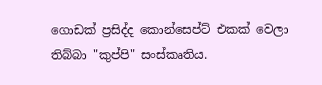ගොඩක් ප්‍රසිද්ද කොන්සෙප්ට් එකක් වෙලා තිබ්බා "කුප්පි" සංස්කෘතිය.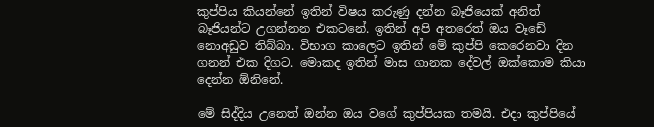කුප්පිය කියන්නේ ඉතින් විෂය කරුණු දන්න බෑජියෙක් අනිත් බෑජියන්ට උගන්නන එකටනේ. ඉතින් අපි අතරෙත් ඔය වෑඩේ නොඅඩුව තිබ්බා. විභාග කාලෙට ඉතින් මේ කුප්පි කෙරෙනවා දින ගනන් එක දිගට. මොකද ඉතින් මාස ගානක දේවල් ඔක්කොම කියා දෙන්න ඕනිනේ.

මේ සිද්දිය උනෙත් ඔන්න ඔය වගේ කුප්පියක තමයි. එදා කුප්පියේ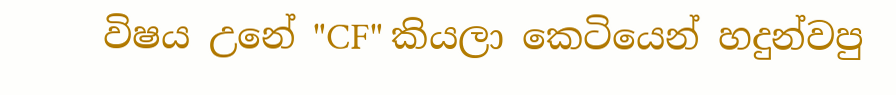විෂය උනේ "CF" කියලා කෙටියෙන් හදුන්වපු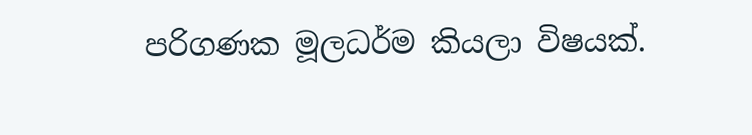පරිගණක මූලධර්ම කියලා විෂයක්.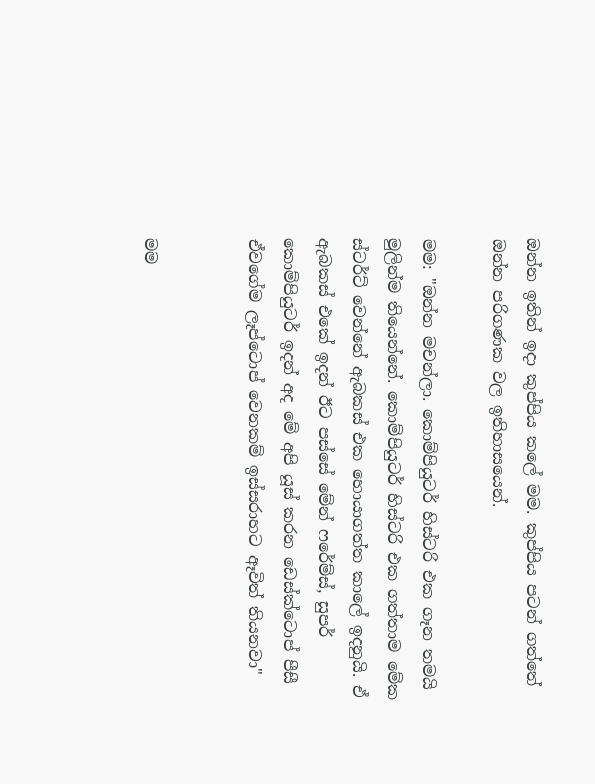ඔන්න ඉතින් ඉදා කුප්පිය කලේ මම. කුප්පිය පටන් ගත්තේ ඔන්න පරිගණක වල ඉතිහාසයෙන්.

මම: "ඔන්න මචන්ලා. කොම්පියුටර් හිස්ටරි එක ගෑන තමයි මුලින්ම තියෙන්නේ. කොම්පියුටර් හිස්ටරි එක ගත්තාම මේක ස්ටර්ට් වෙන්නේ ඇබකස් එක හොයාගත්ත කාලේ ඉදනුයි. ඒ ඇබකස් එකේ ඉදන් ඊට පස්සේ මේන් ෆරේම්ස්, සුපර් කොම්පියුටර් ඉදන් අද මේ අපි යූස් කරන ඩෙස්ක්ටොප් පීසී ඒවගේම ලෑප්ටොප් වෙනකම් ඉස්සරාහට ඈවිත් තියනවා"


මම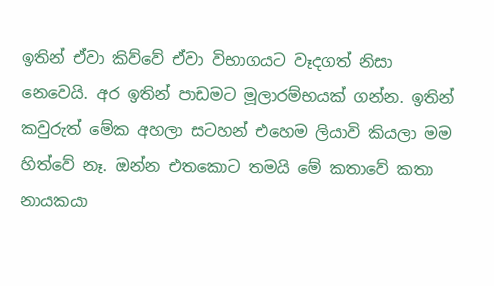ඉතින් ඒවා කිව්වේ ඒවා විභාගයට වෑදගත් නිසා නෙවෙයි. අර ඉතින් පාඩමට මූලාරම්භයක් ගන්න. ඉතින් කවුරුත් මේක අහලා සටහන් එහෙම ලියාවි කියලා මම හිත්වේ නෑ. ඔන්න එතකොට තමයි මේ කතාවේ කතා නායකයා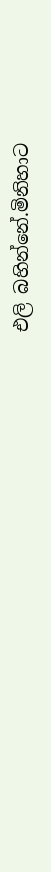එලි බහින්නේ.මිනිහාට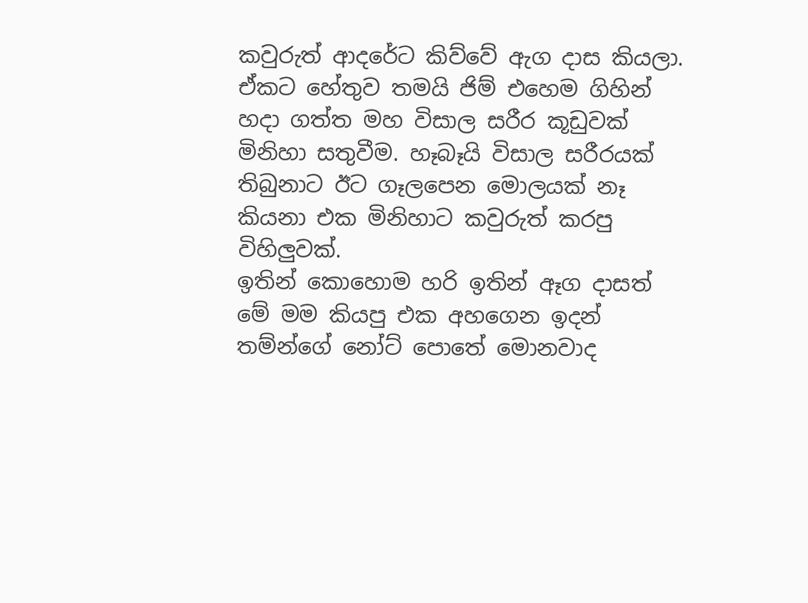කවුරුත් ආදරේට කිව්වේ ඇග දාස කියලා. ඒකට හේතුව තමයි ජිම් එහෙම ගිහින් හදා ගත්ත මහ විසාල සරීර කූඩුවක් මිනිහා සතුවීම. හෑබෑයි විසාල සරීරයක් තිබුනාට ඊට ගෑලපෙන මොලයක් නෑ කියනා එක මිනිහාට කවුරුත් කරපු විහිලුවක්.
ඉතින් කොහොම හරි ඉතින් ඈග දාසත් මේ මම කියපු එක අහගෙන ඉදන් තම්න්ගේ නෝට් පොතේ මොනවාද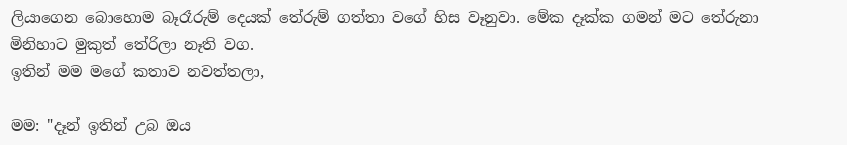ලියාගෙන බොහොම බෑරෑරුම් දෙයක් තේරුම් ගත්තා වගේ හිස වෑනුවා. මේක දෑක්ක ගමන් මට තේරුනා මිනිහාට මුකුත් තේරිලා නෑති වග.
ඉතින් මම මගේ කතාව නවත්තලා,

මම: "දෑන් ඉතින් උබ ඔය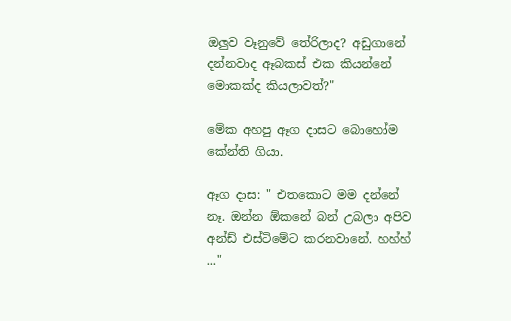ඔලුව වෑනුවේ තේරිලාද? අඩුගානේ දන්නවාද ඈබකස් එක කියන්නේ මොකක්ද කියලාවත්?"

මේක අහපු ඈග දාසට බොහෝම කේන්ති ගියා.

ඈග දාස: " එතකොට මම දන්නේ නෑ. ඔන්න ඕකනේ බන් උබලා අපිව අන්ඩ් එස්ටිමේට කරනවානේ. හහ්හ් ..."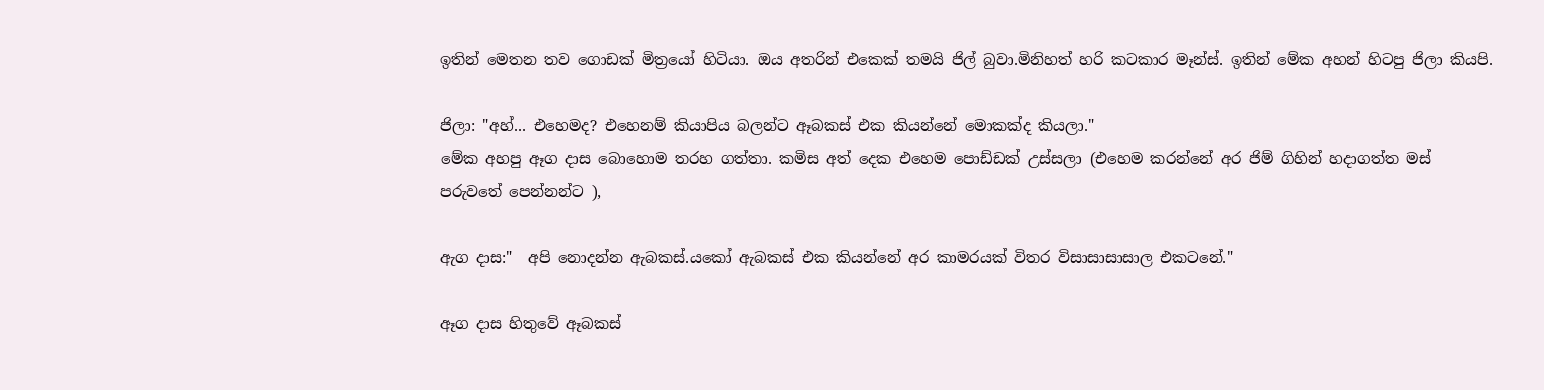ඉතින් මෙතන තව ගොඩක් මිත්‍රයෝ හිටියා. ඔය අතරින් එකෙක් තමයි ජිල් බුවා.මිනිහත් හරි කටකාර මෑන්ස්. ඉතින් මේක අහන් හිටපු ජිලා කියපි.

ජිලා: "අහ්... එහෙමද? එහෙනම් කියාපිය බලන්ට ඈබකස් එක කියන්නේ මොකක්ද කියලා."
මේක අහපු ඈග දාස බොහොම තරහ ගත්තා. කමිස අත් දෙක එහෙම පොඩ්ඩක් උස්සලා (එහෙම කරන්නේ අර ජිම් ගිහින් හදාගත්ත මස් පරුවතේ පෙන්නන්ට ),

ඇග දාස:"  අපි නොදන්න ඇබකස්.යකෝ ඇබකස් එක කියන්නේ අර කාමරයක් විතර විසාසාසාසාල එකටනේ."

ඈග දාස හිතුවේ ඈබකස්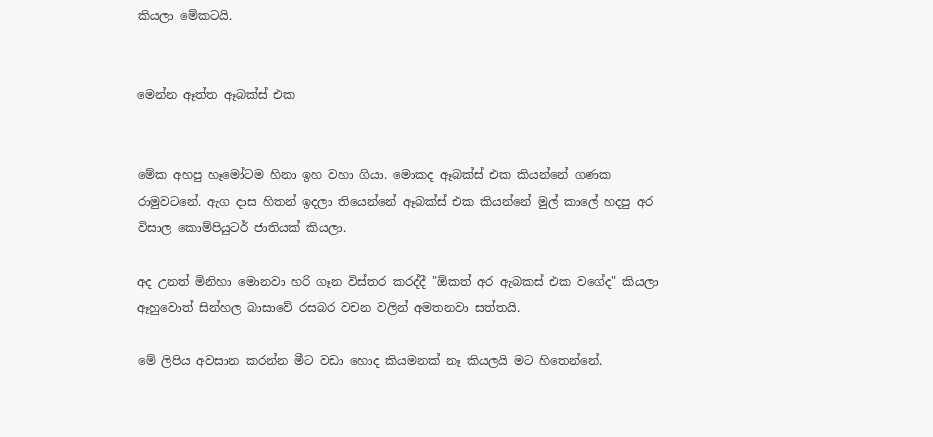කියලා මේකටයි.


මෙන්න ඈත්ත ඈබක්ස් එක


මේක අහපු හෑමෝටම හිනා ඉහ වහා ගියා. මොකද ඈබක්ස් එක කියන්නේ ගණක රාමුවටනේ. ඇග දාස හිතන් ඉදලා තියෙන්නේ ඈබක්ස් එක කියන්නේ මුල් කාලේ හදපු අර විසාල කොම්පියුටර් ජාතියක් කියලා.

අද උනත් මිනිහා මොනවා හරි ගෑන විස්තර කරද්දී "ඕකත් අර ඇබකස් එක වගේද" කියලා ඈහුවොත් සින්හල බාසාවේ රසබර වචන වලින් අමතනවා සත්තයි.

මේ ලිපිය අවසාන කරන්න මීට වඩා හොද කියමනක් නෑ කියලයි මට හිතෙන්නේ.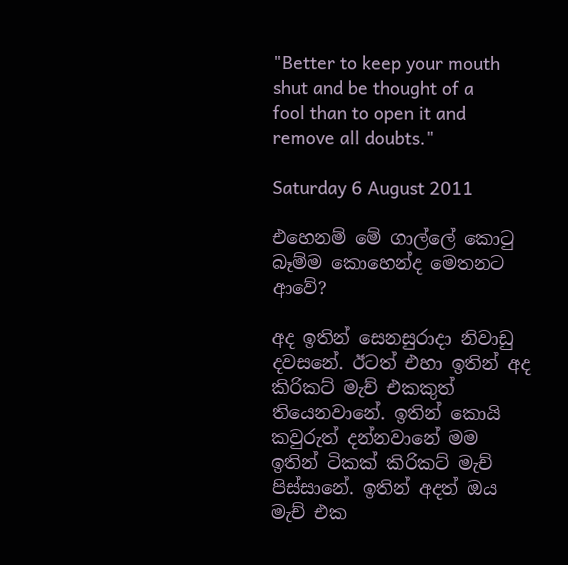"Better to keep your mouth shut and be thought of a fool than to open it and remove all doubts."

Saturday 6 August 2011

එහෙනම් මේ ගාල්ලේ කොටු බෑම්ම කොහෙන්ද මෙතනට ආවේ?

අද ඉතින් සෙනසුරාදා නිවාඩු දවසනේ. ඊටත් එහා ඉතින් අද කිරිකට් මැච් එකකුත් තියෙනවානේ. ඉතින් කොයි කවුරුත් දන්නවානේ මම ඉතින් ටිකක් කිරිකට් මැච් පිස්සානේ. ඉතින් අදත් ඔය මැච් එක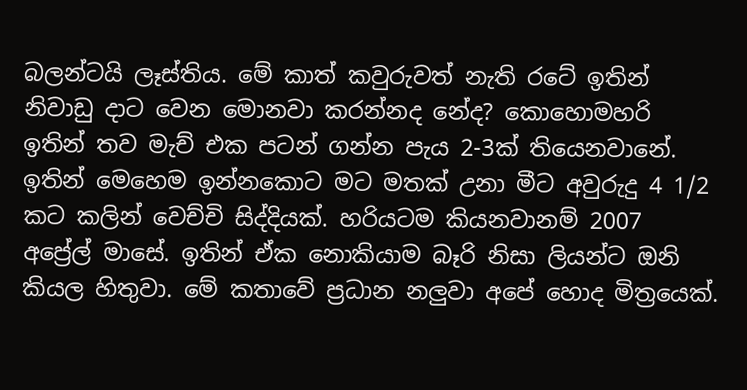බලන්ටයි ලෑස්තිය. මේ කාත් කවුරුවත් නැති රටේ ඉතින් නිවාඩු දාට වෙන මොනවා කරන්නද නේද? කොහොමහරි ඉතින් තව මැච් එක පටන් ගන්න පැය 2-3ක් තියෙනවානේ. ඉතින් මෙහෙම ඉන්නකොට මට මතක් උනා මීට අවුරුදු 4 1/2 කට කලින් වෙච්චි සිද්දියක්. හරියටම කියනවානම් 2007 අප්‍රේල් මාසේ. ඉතින් ඒක නොකියාම බෑරි නිසා ලියන්ට ඔනි කියල හිතුවා. මේ කතාවේ ප්‍රධාන නලුවා අපේ හොද මිත්‍රයෙක්.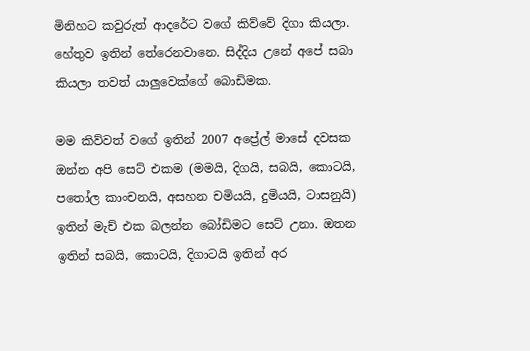මිනිහට කවුරුත් ආදරේට වගේ කිව්වේ දිගා කියලා. හේතුව ඉතින් තේරෙනවානෙ. සිද්දිය උනේ අපේ සබා කියලා තවත් යාලුවෙක්ගේ බොඩිමක.

මම කිව්වත් වගේ ඉතින් 2007 අප්‍රේල් මාසේ දවසක ඔන්න අපි සෙට් එකම (මමයි, දිගයි, සබයි, කොටයි, පතෝල කාංචනයි, අසහන චමියයි, දුමියයි, ටාසනුයි) ඉතින් මැච් එක බලන්න බෝඩිමට සෙට් උනා. ඔතන ඉතින් සබයි, කොටයි, දිගාටයි ඉතින් අර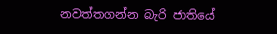නවත්තගන්න බැරි ජාතියේ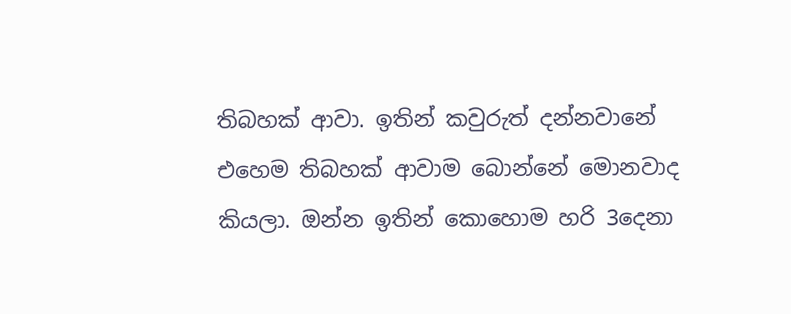තිබහක් ආවා. ඉතින් කවුරුත් දන්නවානේ එහෙම තිබහක් ආවාම බොන්නේ මොනවාද කියලා. ඔන්න ඉතින් කොහොම හරි 3දෙනා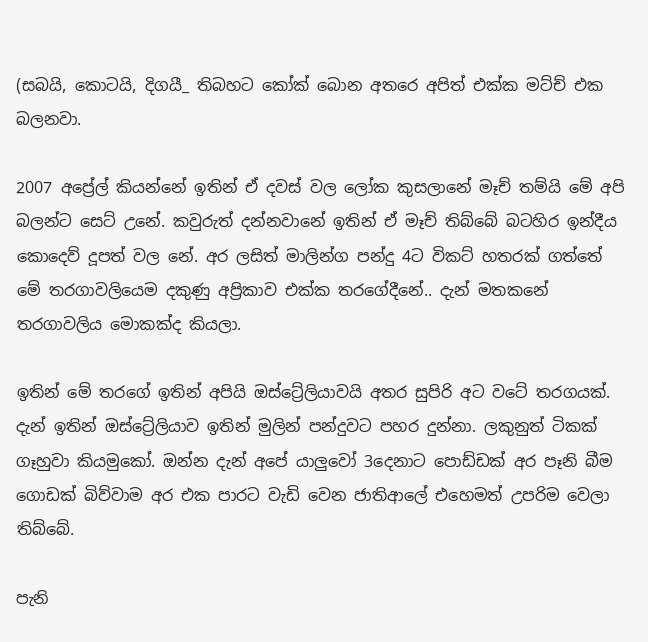(සබයි, කොටයි, දිගයී_ තිබහට කෝක් බොන අතරෙ අපිත් එක්ක මට්ච් එක බලනවා.

2007 අප්‍රේල් කියන්නේ ඉතින් ඒ දවස් වල ලෝක කුසලානේ මෑච් තම්යි මේ අපි බලන්ට සෙට් උනේ. කවුරුත් දන්නවානේ ඉතින් ඒ මෑච් තිබ්බේ බටහිර ඉන්දීය කොදෙව් දූපත් වල නේ. අර ලසිත් මාලින්ග පන්දු 4ට විකට් හතරක් ගත්තේ මේ තරගාවලියෙම දකුණු අප්‍රිකාව එක්ක තරගේදීනේ.. දැන් මතකනේ තරගාවලිය මොකක්ද කියලා.

ඉතින් මේ තරගේ ඉතින් අපියි ඔස්ට්‍රේලියාවයි අතර සුපිරි අට වටේ තරගයක්. දැන් ඉතින් ඔස්ට්‍රේලියාව ඉතින් මුලින් පන්දුවට පහර දුන්නා. ලකුනුත් ටිකක් ගෑහුවා කියමුකෝ. ඔන්න දැන් අපේ යාලුවෝ 3දෙනාට පොඩ්ඩක් අර පෑනි බීම ගොඩක් බිව්වාම අර එක පාරට වැඩි වෙන ජාතිආලේ එහෙමත් උපරිම වෙලා තිබ්බේ.

පැනි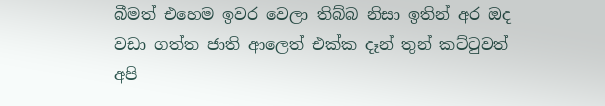බීමත් එහෙම ඉවර වෙලා තිබ්බ නිසා ඉතින් අර ඔද වඩා ගත්ත ජාති ආලෙත් එක්ක දෑන් තුන් කට්ටුවත් අපි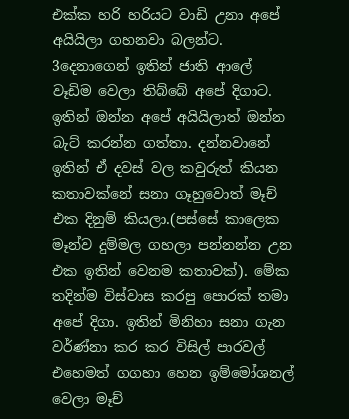එක්ක හරි හරියට වාඩි උනා අපේ අයියිලා ගහනවා බලන්ට. 3දෙනාගෙන් ඉතින් ජාති ආලේ වෑඩිම වෙලා තිබ්බේ අපේ දිගාට. ඉතින් ඔන්න අපේ අයියිලාත් ඔන්න බැට් කරන්න ගත්තා. දන්නවානේ ඉතින් ඒ දවස් වල කවුරුත් කියන කතාවක්නේ සනා ගෑහුවොත් මෑච් එක දිනුම් කියලා.(පස්සේ කාලෙක මෑන්ව දුම්මල ගහලා පන්නන්න උන එක ඉතින් වෙනම කතාවක්). මේක තදින්ම විස්වාස කරපු පොරක් තමා අපේ දිගා. ඉතින් මිනිහා සනා ගැන වර්ණ්නා කර කර විසිල් පාරවල් එහෙමත් ගගහා හෙන ඉම්මෝශනල් වෙලා මෑච්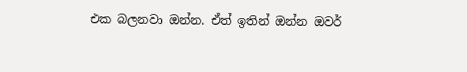එක බලනවා ඔන්න. ඒත් ඉතින් ඔන්න ඔවර්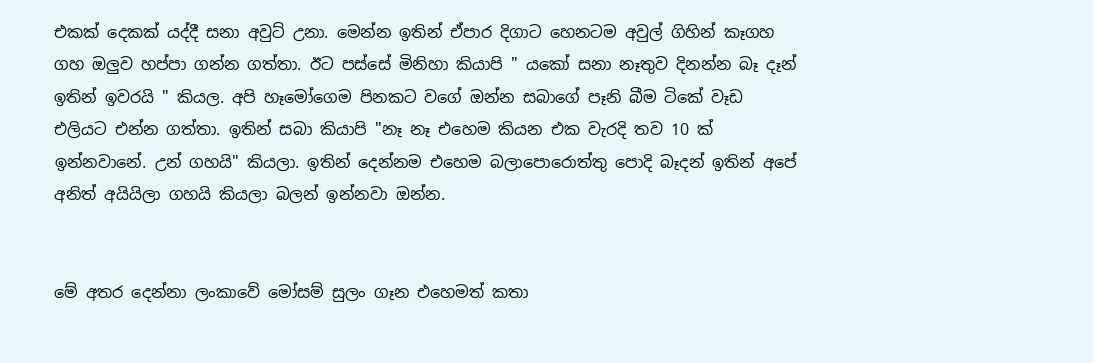එකක් දෙකක් යද්දී සනා අවුට් උනා. මෙන්න ඉතින් ඒපාර දිගාට හෙනටම අවුල් ගිහින් කෑගහ ගහ ඔලුව හප්පා ගන්න ගත්තා. ඊට පස්සේ මිනිහා කියාපි " යකෝ සනා නෑතුව දිනන්න බෑ දෑන් ඉතින් ඉවරයි " කියල. අපි හෑමෝගෙම පිනකට වගේ ඔන්න සබාගේ පෑනි බීම ටිකේ වෑඩ එලියට එන්න ගත්තා. ඉතින් සබා කියාපි "නෑ නෑ එහෙම කියන එක වැරදි තව 10 ක් ඉන්නවානේ. උන් ගහයි" කියලා. ඉතින් දෙන්නම එහෙම බලාපොරොත්තු පොදි බෑදන් ඉතින් අපේ අනිත් අයියිලා ගහයි කියලා බලන් ඉන්නවා ඔන්න.


මේ අතර දෙන්නා ලංකාවේ මෝසම් සුලං ගෑන එහෙමත් කතා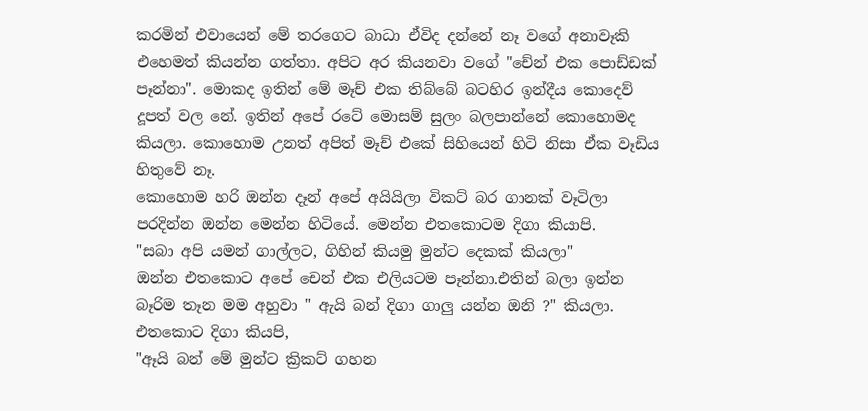කරමින් එවායෙන් මේ තරගෙට බාධා ඒවිද දන්නේ නෑ වගේ අනාවෑකි එහෙමත් කියන්න ගත්තා. අපිට අර කියනවා වගේ "චේන් එක පොඩ්ඩක් පෑන්නා". මොකද ඉතින් මේ මෑච් එක තිබ්බේ බටහිර ඉන්දීය කොදෙව් දූපත් වල නේ. ඉතින් අපේ රටේ මොසම් සුලං බලපාන්නේ කොහොමද කියලා. කොහොම උනත් අපිත් මෑච් එකේ සිහියෙන් හිටි නිසා ඒක වෑඩිය හිතුවේ නෑ.
කොහොම හරි ඔන්න දෑන් අපේ අයියිලා විකට් බර ගානක් වෑටිලා පරදින්න ඔන්න මෙන්න හිටියේ. මෙන්න එතකොටම දිගා කියාපි.
"සබා අපි යමන් ගාල්ලට, ගිහින් කියමු මුන්ට දෙකක් කියලා"
ඔන්න එතකොට අපේ චෙන් එක එලියටම පෑන්නා.එතින් බලා ඉන්න බෑරිම තෑන මම අහුවා " ඇයි බන් දිගා ගාලු යන්න ඔනි ?" කියලා.
එතකොට දිගා කියපි,
"ඈයි බන් මේ මුන්ට ක්‍රිකට් ගහන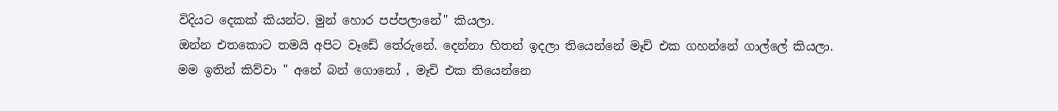විදියට දෙකක් කියන්ට. මුන් හොර පප්පලානේ" කියලා.
ඔන්න එතකොට තමයි අපිට වෑඩේ තේරුනේ. දෙන්නා හිතන් ඉදලා තියෙන්නේ මෑච් එක ගහන්නේ ගාල්ලේ කියලා. මම ඉතින් කිව්වා " අනේ බන් ගොනෝ , මෑචි එක තියෙන්නෙ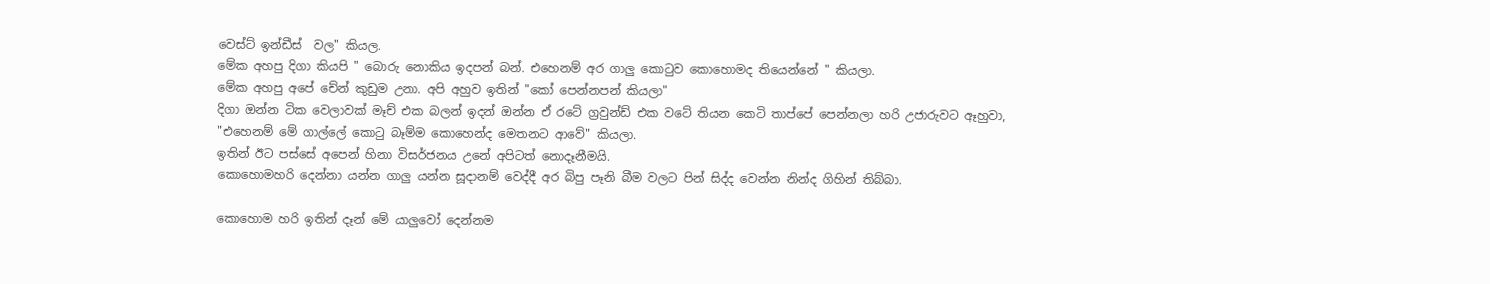වෙස්ට් ඉන්ඩීස්  වල" කියල.
මේක අහපු දිගා කියපි " බොරු නොකිය ඉදපන් බන්. එහෙනම් අර ගාලු කොටුව කොහොමද තියෙන්නේ " කියලා.
මේක අහපු අපේ චේන් කුඩුම උනා. අපි අහුව ඉතින් "කෝ පෙන්නපන් කියලා"
දිගා ඔන්න ටික වෙලාවක් මෑච් එක බලන් ඉදන් ඔන්න ඒ රටේ ග්‍රවුන්ඩ් එක වටේ තියන කෙටි තාප්පේ පෙන්නලා හරි උජාරුවට ඈහුවා,
"එහෙනම් මේ ගාල්ලේ කොටු බෑම්ම කොහෙන්ද මෙතනට ආවේ" කියලා.
ඉතින් ඊට පස්සේ අපෙන් හිනා විසර්ජනය උනේ අපිටත් නොදෑනීමයි.
කොහොමහරි දෙන්නා යන්න ගාලු යන්න සූදානම් වෙද්දී අර බිපු පෑනි බීම වලට පින් සිද්ද වෙන්න නින්ද ගිහින් තිබ්බා.

කොහොම හරි ඉතින් දෑන් මේ යාලුවෝ දෙන්නම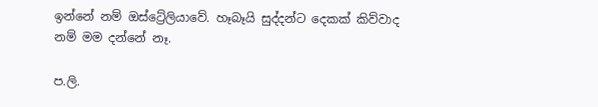ඉන්නේ නම් ඔස්ට්‍රේලියාවේ. හෑබෑයි සුද්දන්ට දෙකක් කිව්වාද නම් මම දන්නේ නෑ.

ප.ලි.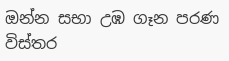ඔන්න සභා උඹ ගෑන පරණ විස්තර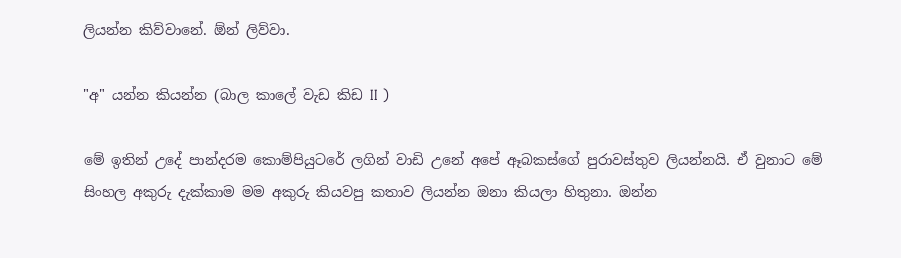ලියන්න කිව්වානේ. ඕන් ලිව්වා.

"අ" යන්න කියන්න (බාල කාලේ වැඩ කිඩ II )

මේ ඉතින් උදේ පාන්දරම කොම්පියුටරේ ලගින් වාඩි උනේ අපේ ඈබකස්ගේ පුරාවස්තුව ලියන්නයි. ඒ වුනාට මේ සිංහල අකුරු දැක්කාම මම අකුරු කියවපු කතාව ලියන්න ඔනා කියලා හිතුනා. ඔන්න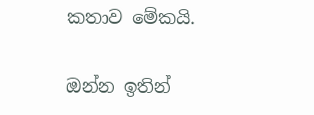කතාව මේකයි.

ඔන්න ඉතින්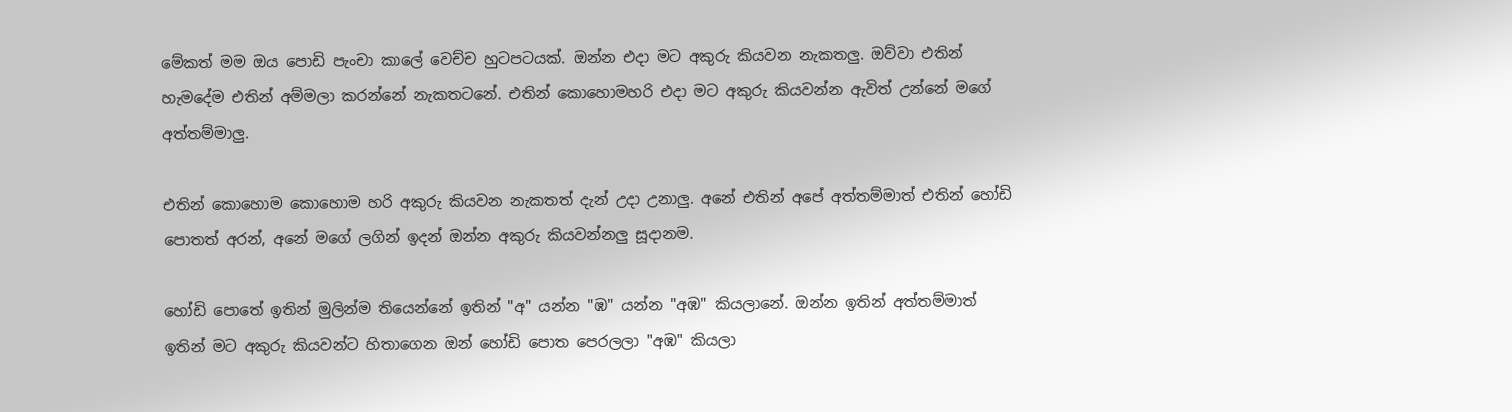මේකත් මම ඔය පොඩි පැංචා කාලේ වෙච්ච හුටපටයක්. ඔන්න එදා මට අකුරු කියවන නැකතලු. ඔව්වා එතින් හැමදේම එතින් අම්මලා කරන්නේ නැකතටනේ. එතින් කොහොමහරි එදා මට අකුරු කියවන්න ඇවිත් උන්නේ මගේ අත්තම්මාලු.

එතින් කොහොම කොහොම හරි අකුරු කියවන නැකතත් දැන් උදා උනාලු. අනේ එතින් අපේ අත්තම්මාත් එතින් හෝඩි පොතත් අරන්, අනේ මගේ ලගින් ඉදන් ඔන්න අකුරු කියවන්නලු සූදානම.

හෝඩි පොතේ ඉතින් මුලින්ම තියෙන්නේ ඉතින් "අ" යන්න "ඹ" යන්න "අඹ" කියලානේ. ඔන්න ඉතින් අත්තම්මාත් ඉතින් මට අකුරු කියවන්ට හිතාගෙන ඔන් හෝඩි පොත පෙරලලා "අඹ" කියලා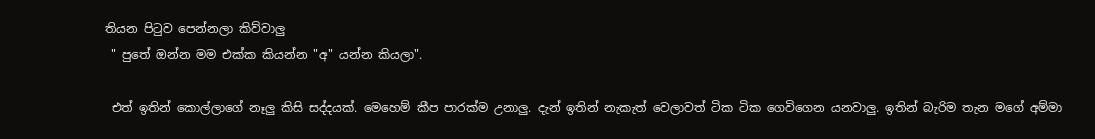තියන පිටුව පෙන්නලා කිව්වාලු
 " පුතේ ඔන්න මම එක්ක කියන්න "අ" යන්න කියලා".

 එත් ඉතින් කොල්ලාගේ නෑලු කිසි සද්දයක්. මෙහෙම් කීප පාරක්ම උනාලු. දැන් ඉතින් නැකැත් වෙලාවත් ටික ටික ගෙවිගෙන යනවාලු. ඉතින් බැරිම තැන මගේ අම්මා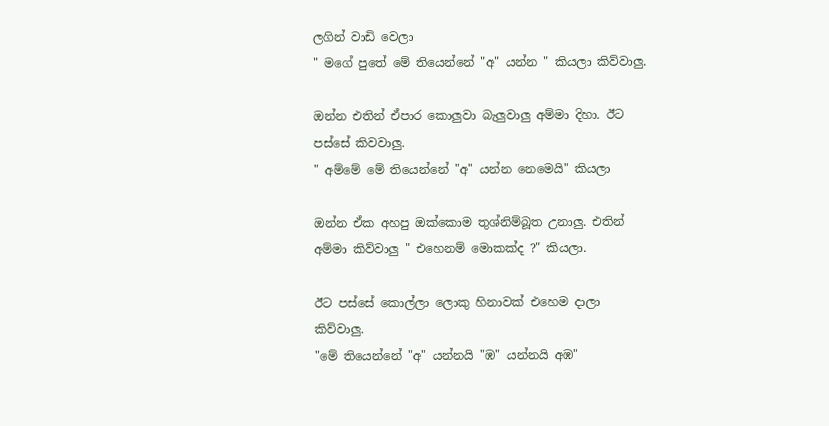ලගින් වාඩි වෙලා
" මගේ පුතේ මේ තියෙන්නේ "අ" යන්න " කියලා කිව්වාලු.

ඔන්න එතින් ඒපාර කොලුවා බැලුවාලු අම්මා දිහා. ඊට පස්සේ කිවවාලු.
" අම්මේ මේ තියෙන්නේ "අ" යන්න නෙමෙයි" කියලා

ඔන්න ඒක අහපු ඔක්කොම තුශ්නිම්බූත උනාලු. එතින් අම්මා කිව්වාලු " එහෙනම් මොකක්ද ?" කියලා.

ඊට පස්සේ කොල්ලා ලොකු හිනාවක් එහෙම දාලා කිව්වාලු.
"මේ තියෙන්නේ "අ" යන්නයි "ඹ" යන්නයි අඹ"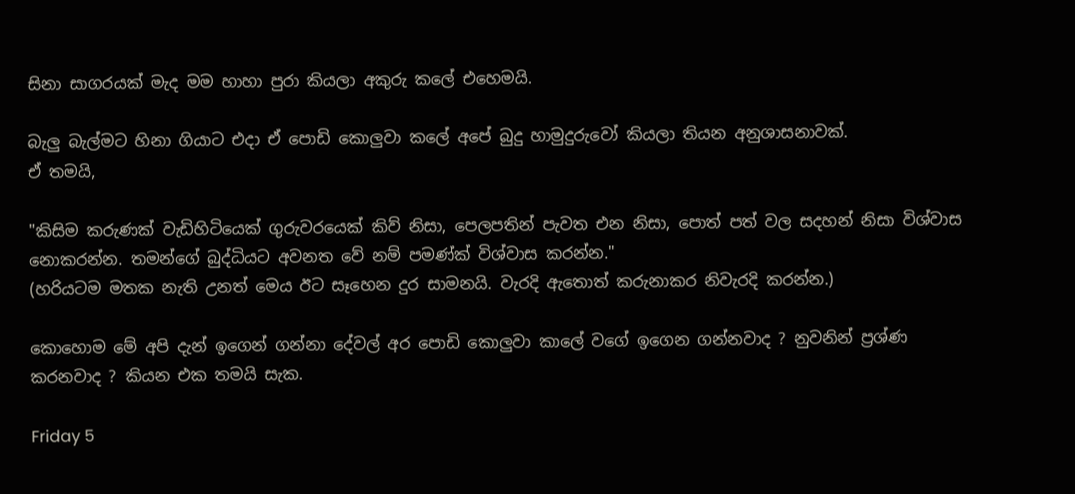සිනා සාගරයක් මැද මම හාහා පුරා කියලා අකුරු කලේ එහෙමයි.

බැලු බැල්මට හිනා ගියාට එදා ඒ පොඩි කොලුවා කලේ අපේ බුදු හාමුදුරුවෝ කියලා තියන අනුශාසනාවක්.
ඒ තමයි,

"කිසිම කරුණක් වැඩිහිටියෙක් ගුරුවරයෙක් කිව් නිසා, පෙලපතින් පැවත එන නිසා, පොත් පත් වල සදහන් නිසා විශ්වාස නොකරන්න. තමන්ගේ බුද්ධියට අවනත වේ නම් පමණ්ක් විශ්වාස කරන්න."
(හරියටම මතක නැති උනත් මෙය ඊට සෑහෙන දුර සාමනයි. වැරදි ඇතොත් කරුනාකර නිවැරදි කරන්න.)

කොහොම මේ අපි දැන් ඉගෙන් ගන්නා දේවල් අර පොඩි කොලුවා කාලේ වගේ ඉගෙන ගන්නවාද ? නුවනින් ප්‍රශ්ණ කරනවාද ? කියන එක තමයි සැක.

Friday 5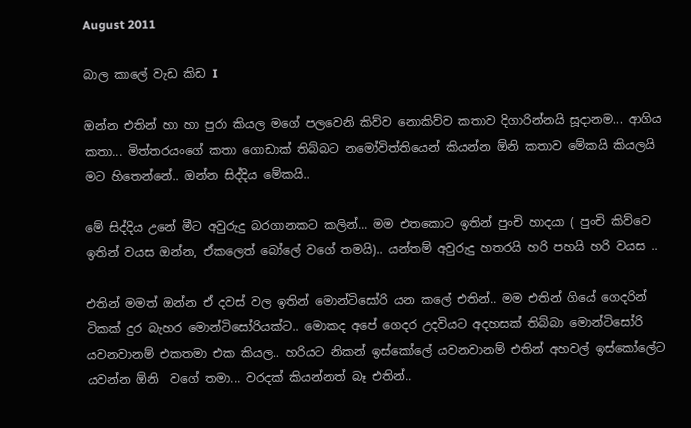August 2011

බාල කාලේ වැඩ කිඩ I

ඔන්න එතින් හා හා පුරා කියල මගේ පලවෙනි කිව්ව නොකිව්ව කතාව දිගාරින්නයි සූදානම... ආගිය කතා... මිත්තරයංගේ කතා ගොඩාක්‌ තිබ්බට නමෝවිත්තියෙන් කියන්න ඕනි කතාව මේකයි කියලයි මට හිතෙන්නේ.. ඔන්න සිද්දිය මේකයි..

මේ සිද්දිය උනේ මීට අවුරුදු බරගානකට කලින්... මම එතකොට ඉතින් පුංචි හාදයා ( පුංචි කිව්වෙ ඉතින් වයස ඔන්න, ඒකලෙත් බෝලේ වගේ තමයි).. යන්තම් අවුරුදු හතරයි හරි පහයි හරි වයස ..

එතින් මමත් ඔන්න ඒ දවස්‌ වල ඉතින් මොන්ටිසෝරි යන කලේ එතින්.. මම එතින් ගියේ ගෙදරින් ටිකක්‌ දුර බැහර මොන්ටිසෝරියක්‌ට.. මොකද අපේ ගෙදර උදවියට අදහසක්‌ තිබ්බා මොන්ටිසෝරි යවනවානම් එකතමා එක කියල.. හරියට නිකන් ඉස්‌කෝලේ යවනවානම් එතින් අහවල් ඉස්‌කෝලේට යවන්න ඕනි  වගේ තමා... වරදක්‌ කියන්නත් බෑ එතින්..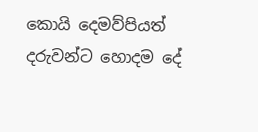කොයි දෙමව්පියත් දරුවන්ට හොදම දේ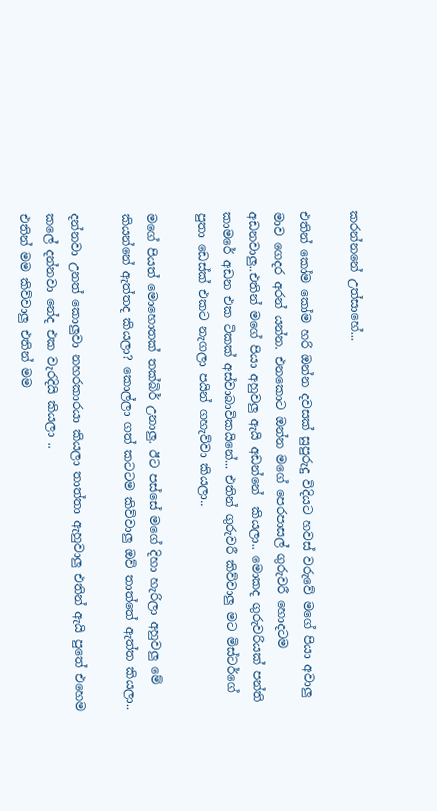කරන්නනේ උත්සාහේ...

එතින් කෝම කෝම හරි ඔන්න දවසක්‌ සුපුරුදු විදියට හවස්‌ වරුවේ මගේ පියා අවාලු මාව ගෙදර අරන් යන්න. එනකොට ඔන්න මගේ පෙරපාසල් ගුරුවරී හොදටම අඩනවාලු..එතින් මගේ පියා අහුවලු ඇයි අඩන්නේ  කියලා.. මොකද ගුරුවරියක්‌ පන්ති කාමරේ අඩන එක ටිකක්‌ අස්‌වාබාවිකයිනේ... එතින් ගුරුවරී කිව්වාලු මට මිස්‌ටර්ගේ පුතා ඩෙස්‌ක්‌ එකට නැගලා පයින් ගහැව්වා කියලා..

මගේ පියත් මොහොතක්‌ තක්‌බිර් උනාලු. ඊට පස්‌සේ මගේ දිහා හැරිලා අහුවලු මේ කියන්නේ ඇත්තද කියලා? කොල්ලා ගත් කටටම කිව්වාලු ඔව් තාත්තේ ඇත්ත කියලා..

දන්නවා උනත් කොලුවා නහරකාරයා කියලා තාත්තා ඇහුවාලු එතින් ඇයි පුතේ එහෙම කලේ දන්නවා නේද එක වැරදියි කියලා ..
එතින් මම කිව්වාලු එතින් මම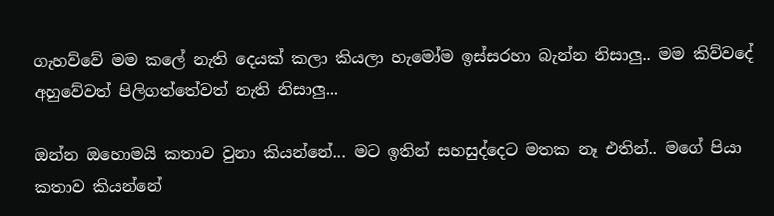ගැහව්වේ මම කලේ නැති දෙයක්‌ කලා කියලා හැමෝම ඉස්‌සරහා බැන්න නිසාලු.. මම කිව්වදේ අහුවේවත් පිලිගත්තේවත් නැති නිසාලු...

ඔන්න ඔහොමයි කතාව වුනා කියන්නේ... මට ඉතින් සහසුද්දෙට මතක නෑ එතින්.. මගේ පියා කතාව කියන්නේ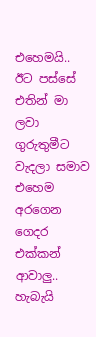එහෙමයි.. ඊට පස්‌සේ එතින් මා ලවා ගුරුතුමීට වැදලා සමාව එහෙම අරගෙන ගෙදර එක්‌කන් ආවාලු.. හැබැයි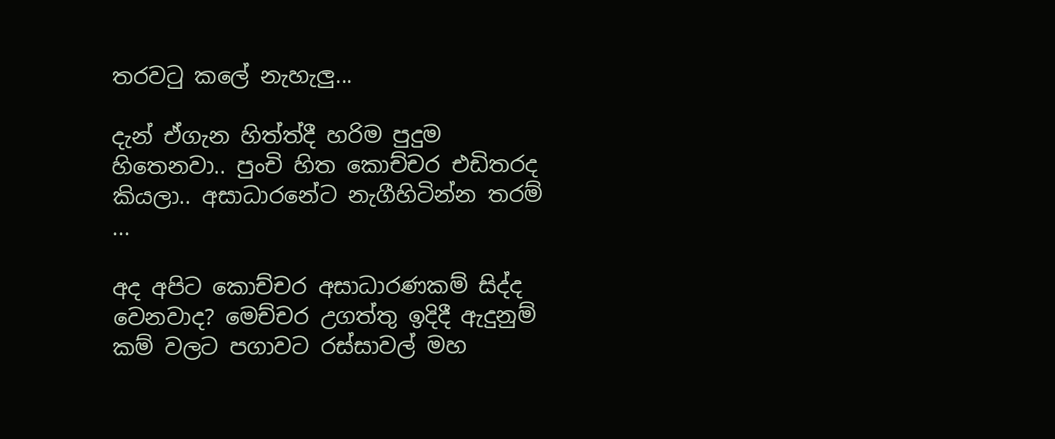තරවටු කලේ නැහැලු...

දැන් ඒගැන හිත්ත්දී හරිම පුදුම හිතෙනවා.. පුංචි හිත කොච්චර එඩිතරද කියලා.. අසාධාරනේට නැගීහිටින්න තරම්  ...

අද අපිට කොච්චර අසාධාරණකම් සිද්ද වෙනවාද? මෙච්චර උගත්තු ඉදිදී ඇදුනුම් කම් වලට පගාවට රස්‌සාවල් මහ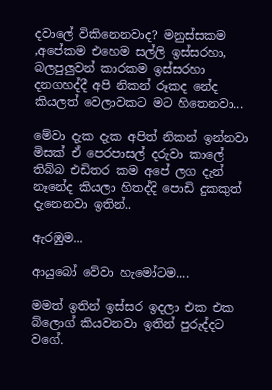දවාලේ විකිනෙනවාද? මනුස්‌සකම ,අපේකම එහෙම සල්ලි ඉස්‌සරහා, බලපුලුවන් කාරකම ඉස්‌සරහා දනගහද්දී අපි නිකන් රූකද නේද කියලත් වෙලාවකට මට හිතෙනවා...

මේවා දැක දැක අපිත් නිකන් ඉන්නවා මිසක්‌ ඒ පෙරපාසල් දරුවා කාලේ තිබ්බ එඩිතර කම අපේ ලග දැන් නෑනේද කියලා හිතද්දි පොඩි දුකකුත් දැනෙනවා ඉතින්..

ඇරඹුම...

ආයුබෝ වේවා හැමෝටම....

මමත් ඉතින් ඉස්‌සර ඉදලා එක එක බ්ලොග් කියවනවා ඉතින් පුරුද්දට වගේ.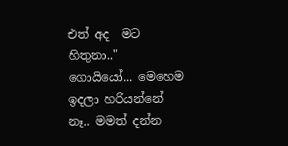එත් අද  මට හිතුනා.." ගොයියෝ... මෙහෙම ඉදලා හරියන්නේ නෑ.. මමත් දන්න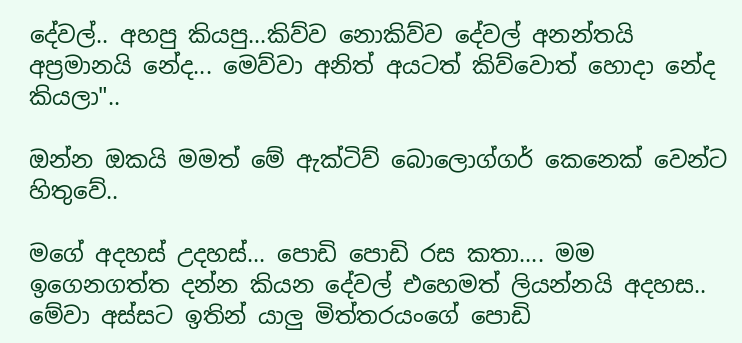දේවල්.. අහපු කියපු...කිව්ව නොකිව්ව දේවල් අනන්තයි අප්‍රමානයි නේද... මෙව්වා අනිත් අයටත් කිව්වොත් හොදා නේද කියලා"..

ඔන්න ඔකයි මමත් මේ ඇක්‌ටිව් බොලොග්ගර් කෙනෙක්‌ වෙන්ට හිතුවේ..

මගේ අදහස්‌ උදහස්‌... පොඩි පොඩි රස කතා.... මම ඉගෙනගත්ත දන්න කියන දේවල් එහෙමත් ලියන්නයි අදහස.. මේවා අස්‌සට ඉතින් යාලු මිත්තරයංගේ පොඩි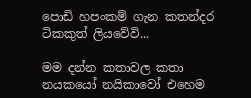පොඩි හපංකම් ගැන කතන්දර ටිකකුත් ලියවේවි...

මම දන්න කතාවල කතා නයකයෝ නයිකාවෝ එහෙම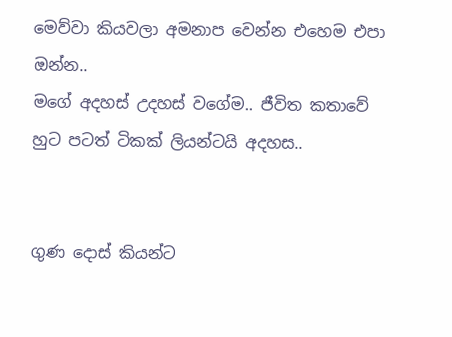මෙව්වා කියවලා අමනාප වෙන්න එහෙම එපා ඔන්න..
මගේ අදහස්‌ උදහස්‌ වගේම.. ජීවිත කතාවේ හුට පටත් ටිකක්‌ ලියන්ටයි අදහස..


ගුණ දොස්‌ කියන්ට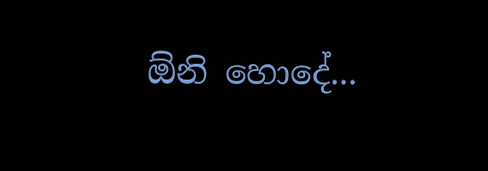ඕනි හොදේ...